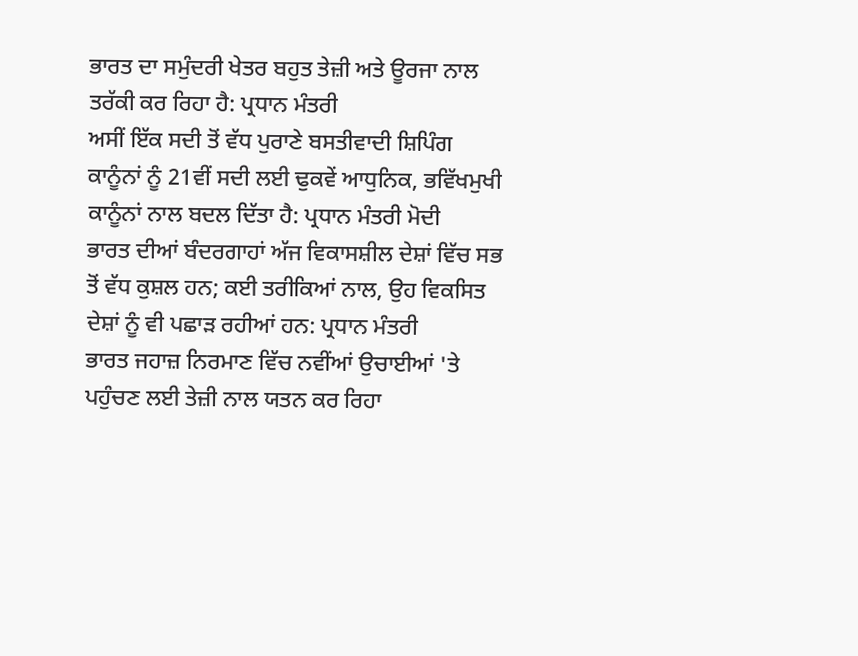ਭਾਰਤ ਦਾ ਸਮੁੰਦਰੀ ਖੇਤਰ ਬਹੁਤ ਤੇਜ਼ੀ ਅਤੇ ਊਰਜਾ ਨਾਲ ਤਰੱਕੀ ਕਰ ਰਿਹਾ ਹੈ: ਪ੍ਰਧਾਨ ਮੰਤਰੀ
ਅਸੀਂ ਇੱਕ ਸਦੀ ਤੋਂ ਵੱਧ ਪੁਰਾਣੇ ਬਸਤੀਵਾਦੀ ਸ਼ਿਪਿੰਗ ਕਾਨੂੰਨਾਂ ਨੂੰ 21ਵੀਂ ਸਦੀ ਲਈ ਢੁਕਵੇਂ ਆਧੁਨਿਕ, ਭਵਿੱਖਮੁਖੀ ਕਾਨੂੰਨਾਂ ਨਾਲ ਬਦਲ ਦਿੱਤਾ ਹੈ: ਪ੍ਰਧਾਨ ਮੰਤਰੀ ਮੋਦੀ
ਭਾਰਤ ਦੀਆਂ ਬੰਦਰਗਾਹਾਂ ਅੱਜ ਵਿਕਾਸਸ਼ੀਲ ਦੇਸ਼ਾਂ ਵਿੱਚ ਸਭ ਤੋਂ ਵੱਧ ਕੁਸ਼ਲ ਹਨ; ਕਈ ਤਰੀਕਿਆਂ ਨਾਲ, ਉਹ ਵਿਕਸਿਤ ਦੇਸ਼ਾਂ ਨੂੰ ਵੀ ਪਛਾੜ ਰਹੀਆਂ ਹਨ: ਪ੍ਰਧਾਨ ਮੰਤਰੀ
ਭਾਰਤ ਜਹਾਜ਼ ਨਿਰਮਾਣ ਵਿੱਚ ਨਵੀਂਆਂ ਉਚਾਈਆਂ 'ਤੇ ਪਹੁੰਚਣ ਲਈ ਤੇਜ਼ੀ ਨਾਲ ਯਤਨ ਕਰ ਰਿਹਾ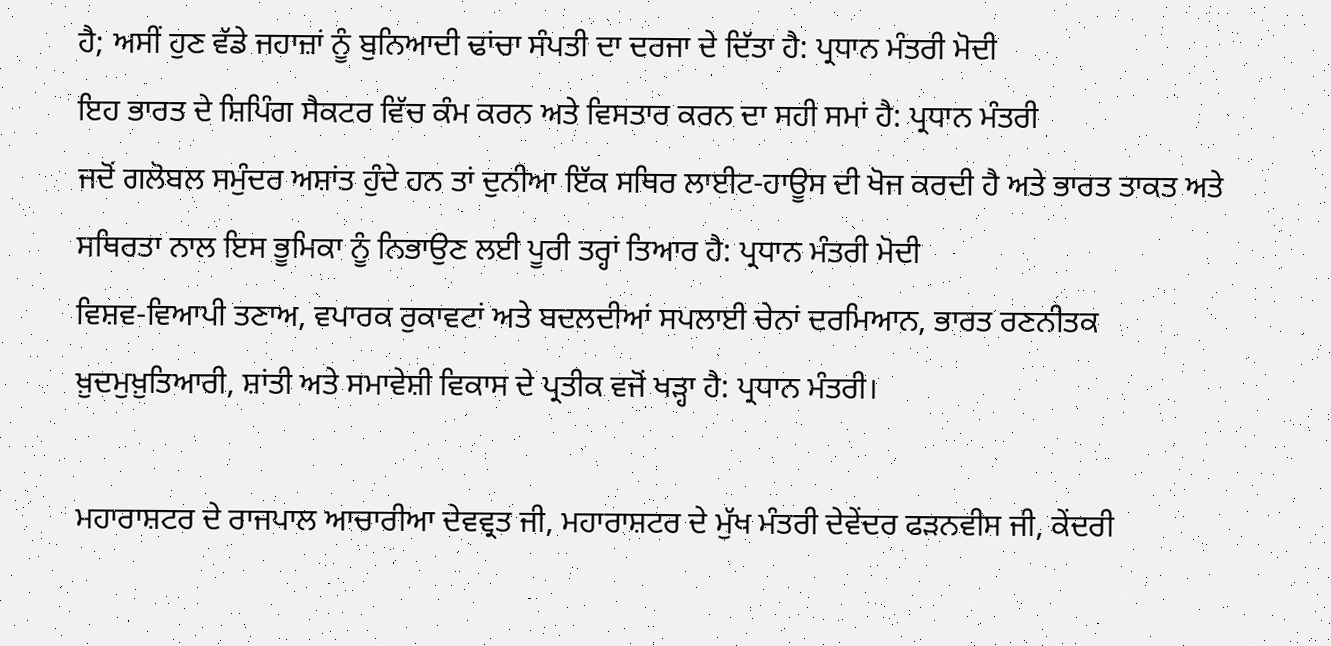ਹੈ; ਅਸੀਂ ਹੁਣ ਵੱਡੇ ਜਹਾਜ਼ਾਂ ਨੂੰ ਬੁਨਿਆਦੀ ਢਾਂਚਾ ਸੰਪਤੀ ਦਾ ਦਰਜਾ ਦੇ ਦਿੱਤਾ ਹੈ: ਪ੍ਰਧਾਨ ਮੰਤਰੀ ਮੋਦੀ
ਇਹ ਭਾਰਤ ਦੇ ਸ਼ਿਪਿੰਗ ਸੈਕਟਰ ਵਿੱਚ ਕੰਮ ਕਰਨ ਅਤੇ ਵਿਸਤਾਰ ਕਰਨ ਦਾ ਸਹੀ ਸਮਾਂ ਹੈ: ਪ੍ਰਧਾਨ ਮੰਤਰੀ
ਜਦੋਂ ਗਲੋਬਲ ਸਮੁੰਦਰ ਅਸ਼ਾਂਤ ਹੁੰਦੇ ਹਨ ਤਾਂ ਦੁਨੀਆ ਇੱਕ ਸਥਿਰ ਲਾਈਟ-ਹਾਊਸ ਦੀ ਖੋਜ ਕਰਦੀ ਹੈ ਅਤੇ ਭਾਰਤ ਤਾਕਤ ਅਤੇ ਸਥਿਰਤਾ ਨਾਲ ਇਸ ਭੂਮਿਕਾ ਨੂੰ ਨਿਭਾਉਣ ਲਈ ਪੂਰੀ ਤਰ੍ਹਾਂ ਤਿਆਰ ਹੈ: ਪ੍ਰਧਾਨ ਮੰਤਰੀ ਮੋਦੀ
ਵਿਸ਼ਵ-ਵਿਆਪੀ ਤਣਾਅ, ਵਪਾਰਕ ਰੁਕਾਵਟਾਂ ਅਤੇ ਬਦਲਦੀਆਂ ਸਪਲਾਈ ਚੇਨਾਂ ਦਰਮਿਆਨ, ਭਾਰਤ ਰਣਨੀਤਕ ਖ਼ੁਦਮੁਖ਼ੁਤਿਆਰੀ, ਸ਼ਾਂਤੀ ਅਤੇ ਸਮਾਵੇਸ਼ੀ ਵਿਕਾਸ ਦੇ ਪ੍ਰਤੀਕ ਵਜੋਂ ਖੜ੍ਹਾ ਹੈ: ਪ੍ਰਧਾਨ ਮੰਤਰੀ।

ਮਹਾਰਾਸ਼ਟਰ ਦੇ ਰਾਜਪਾਲ ਆਚਾਰੀਆ ਦੇਵਵ੍ਰਤ ਜੀ, ਮਹਾਰਾਸ਼ਟਰ ਦੇ ਮੁੱਖ ਮੰਤਰੀ ਦੇਵੇਂਦਰ ਫੜਨਵੀਸ ਜੀ, ਕੇਂਦਰੀ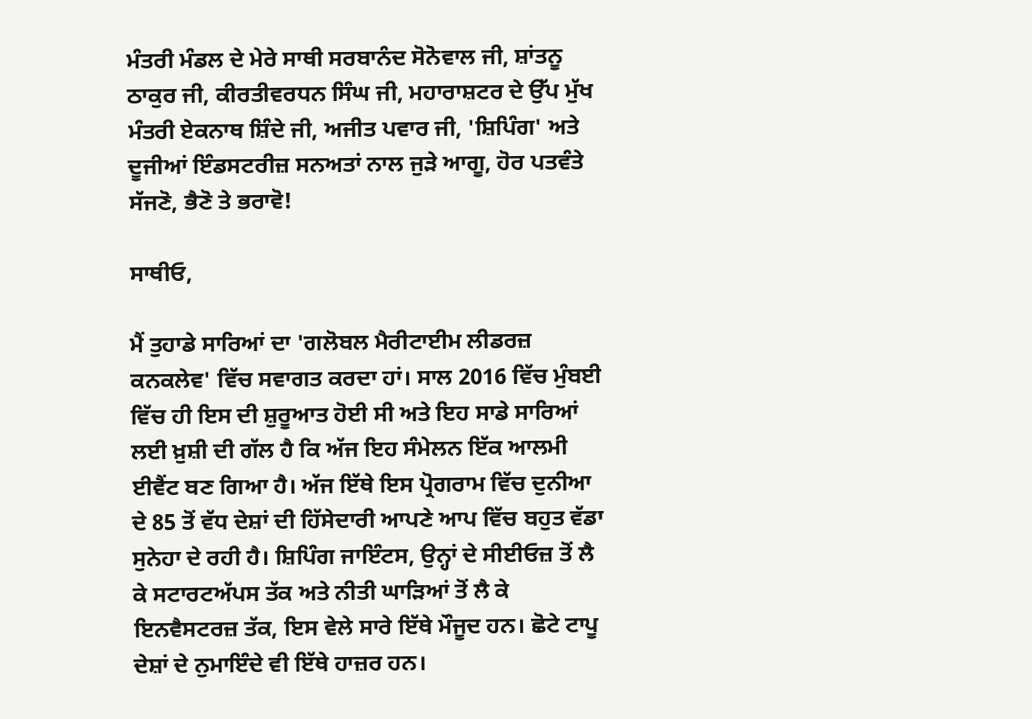ਮੰਤਰੀ ਮੰਡਲ ਦੇ ਮੇਰੇ ਸਾਥੀ ਸਰਬਾਨੰਦ ਸੋਨੋਵਾਲ ਜੀ, ਸ਼ਾਂਤਨੂ ਠਾਕੁਰ ਜੀ, ਕੀਰਤੀਵਰਧਨ ਸਿੰਘ ਜੀ, ਮਹਾਰਾਸ਼ਟਰ ਦੇ ਉੱਪ ਮੁੱਖ ਮੰਤਰੀ ਏਕਨਾਥ ਸ਼ਿੰਦੇ ਜੀ, ਅਜੀਤ ਪਵਾਰ ਜੀ, 'ਸ਼ਿਪਿੰਗ' ਅਤੇ ਦੂਜੀਆਂ ਇੰਡਸਟਰੀਜ਼ ਸਨਅਤਾਂ ਨਾਲ ਜੁੜੇ ਆਗੂ, ਹੋਰ ਪਤਵੰਤੇ ਸੱਜਣੋ, ਭੈਣੋ ਤੇ ਭਰਾਵੋ!

ਸਾਥੀਓ,

ਮੈਂ ਤੁਹਾਡੇ ਸਾਰਿਆਂ ਦਾ 'ਗਲੋਬਲ ਮੈਰੀਟਾਈਮ ਲੀਡਰਜ਼ ਕਨਕਲੇਵ' ਵਿੱਚ ਸਵਾਗਤ ਕਰਦਾ ਹਾਂ। ਸਾਲ 2016 ਵਿੱਚ ਮੁੰਬਈ ਵਿੱਚ ਹੀ ਇਸ ਦੀ ਸ਼ੁਰੂਆਤ ਹੋਈ ਸੀ ਅਤੇ ਇਹ ਸਾਡੇ ਸਾਰਿਆਂ ਲਈ ਖ਼ੁਸ਼ੀ ਦੀ ਗੱਲ ਹੈ ਕਿ ਅੱਜ ਇਹ ਸੰਮੇਲਨ ਇੱਕ ਆਲਮੀ ਈਵੈਂਟ ਬਣ ਗਿਆ ਹੈ। ਅੱਜ ਇੱਥੇ ਇਸ ਪ੍ਰੋਗਰਾਮ ਵਿੱਚ ਦੁਨੀਆ ਦੇ 85 ਤੋਂ ਵੱਧ ਦੇਸ਼ਾਂ ਦੀ ਹਿੱਸੇਦਾਰੀ ਆਪਣੇ ਆਪ ਵਿੱਚ ਬਹੁਤ ਵੱਡਾ ਸੁਨੇਹਾ ਦੇ ਰਹੀ ਹੈ। ਸ਼ਿਪਿੰਗ ਜਾਇੰਟਸ, ਉਨ੍ਹਾਂ ਦੇ ਸੀਈਓਜ਼ ਤੋਂ ਲੈ ਕੇ ਸਟਾਰਟਅੱਪਸ ਤੱਕ ਅਤੇ ਨੀਤੀ ਘਾੜਿਆਂ ਤੋਂ ਲੈ ਕੇ ਇਨਵੈਸਟਰਜ਼ ਤੱਕ, ਇਸ ਵੇਲੇ ਸਾਰੇ ਇੱਥੇ ਮੌਜੂਦ ਹਨ। ਛੋਟੇ ਟਾਪੂ ਦੇਸ਼ਾਂ ਦੇ ਨੁਮਾਇੰਦੇ ਵੀ ਇੱਥੇ ਹਾਜ਼ਰ ਹਨ।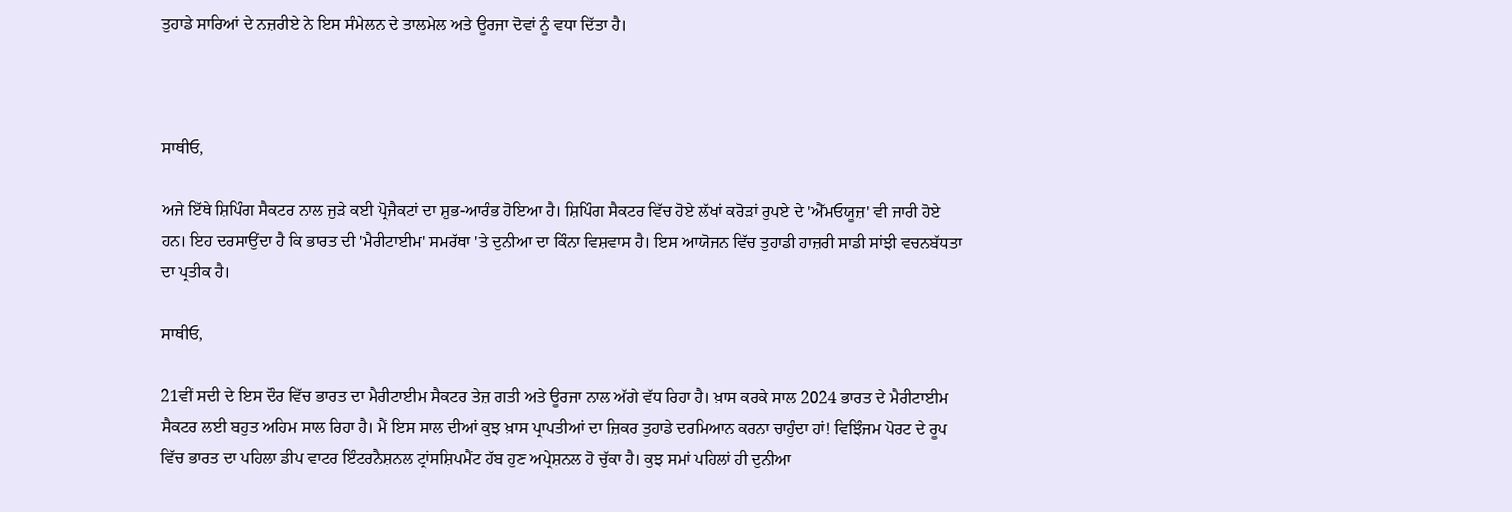ਤੁਹਾਡੇ ਸਾਰਿਆਂ ਦੇ ਨਜ਼ਰੀਏ ਨੇ ਇਸ ਸੰਮੇਲਨ ਦੇ ਤਾਲਮੇਲ ਅਤੇ ਊਰਜਾ ਦੋਵਾਂ ਨੂੰ ਵਧਾ ਦਿੱਤਾ ਹੈ।



ਸਾਥੀਓ,

ਅਜੇ ਇੱਥੇ ਸ਼ਿਪਿੰਗ ਸੈਕਟਰ ਨਾਲ ਜੁੜੇ ਕਈ ਪ੍ਰੋਜੈਕਟਾਂ ਦਾ ਸ਼ੁਭ-ਆਰੰਭ ਹੋਇਆ ਹੈ। ਸ਼ਿਪਿੰਗ ਸੈਕਟਰ ਵਿੱਚ ਹੋਏ ਲੱਖਾਂ ਕਰੋੜਾਂ ਰੁਪਏ ਦੇ 'ਐੱਮਓਯੂਜ਼' ਵੀ ਜਾਰੀ ਹੋਏ ਹਨ। ਇਹ ਦਰਸਾਉਂਦਾ ਹੈ ਕਿ ਭਾਰਤ ਦੀ 'ਮੈਰੀਟਾਈਮ' ਸਮਰੱਥਾ 'ਤੇ ਦੁਨੀਆ ਦਾ ਕਿੰਨਾ ਵਿਸ਼ਵਾਸ ਹੈ। ਇਸ ਆਯੋਜਨ ਵਿੱਚ ਤੁਹਾਡੀ ਹਾਜ਼ਰੀ ਸਾਡੀ ਸਾਂਝੀ ਵਚਨਬੱਧਤਾ ਦਾ ਪ੍ਰਤੀਕ ਹੈ।

ਸਾਥੀਓ,

21ਵੀਂ ਸਦੀ ਦੇ ਇਸ ਦੌਰ ਵਿੱਚ ਭਾਰਤ ਦਾ ਮੈਰੀਟਾਈਮ ਸੈਕਟਰ ਤੇਜ਼ ਗਤੀ ਅਤੇ ਊਰਜਾ ਨਾਲ ਅੱਗੇ ਵੱਧ ਰਿਹਾ ਹੈ। ਖ਼ਾਸ ਕਰਕੇ ਸਾਲ 2024 ਭਾਰਤ ਦੇ ਮੈਰੀਟਾਈਮ ਸੈਕਟਰ ਲਈ ਬਹੁਤ ਅਹਿਮ ਸਾਲ ਰਿਹਾ ਹੈ। ਮੈਂ ਇਸ ਸਾਲ ਦੀਆਂ ਕੁਝ ਖ਼ਾਸ ਪ੍ਰਾਪਤੀਆਂ ਦਾ ਜ਼ਿਕਰ ਤੁਹਾਡੇ ਦਰਮਿਆਨ ਕਰਨਾ ਚਾਹੁੰਦਾ ਹਾਂ! ਵਿਝਿੰਜਮ ਪੋਰਟ ਦੇ ਰੂਪ ਵਿੱਚ ਭਾਰਤ ਦਾ ਪਹਿਲਾ ਡੀਪ ਵਾਟਰ ਇੰਟਰਨੈਸ਼ਨਲ ਟ੍ਰਾਂਸਸ਼ਿਪਮੈਂਟ ਹੱਬ ਹੁਣ ਅਪ੍ਰੇਸ਼ਨਲ ਹੋ ਚੁੱਕਾ ਹੈ। ਕੁਝ ਸਮਾਂ ਪਹਿਲਾਂ ਹੀ ਦੁਨੀਆ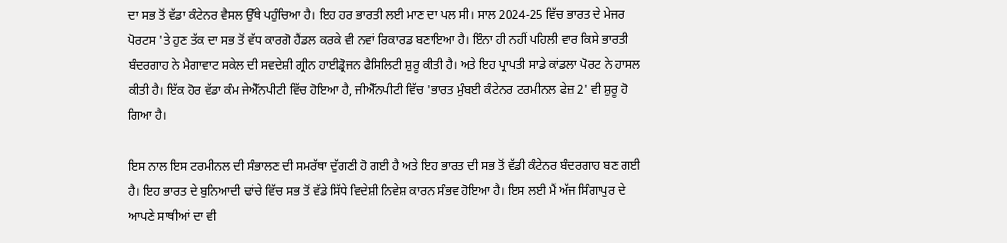ਦਾ ਸਭ ਤੋਂ ਵੱਡਾ ਕੰਟੇਨਰ ਵੈਸਲ ਉੱਥੇ ਪਹੁੰਚਿਆ ਹੈ। ਇਹ ਹਰ ਭਾਰਤੀ ਲਈ ਮਾਣ ਦਾ ਪਲ ਸੀ। ਸਾਲ 2024-25 ਵਿੱਚ ਭਾਰਤ ਦੇ ਮੇਜਰ ਪੋਰਟਸ 'ਤੇ ਹੁਣ ਤੱਕ ਦਾ ਸਭ ਤੋਂ ਵੱਧ ਕਾਰਗੋ ਹੈਂਡਲ ਕਰਕੇ ਵੀ ਨਵਾਂ ਰਿਕਾਰਡ ਬਣਾਇਆ ਹੈ। ਇੰਨਾ ਹੀ ਨਹੀਂ ਪਹਿਲੀ ਵਾਰ ਕਿਸੇ ਭਾਰਤੀ ਬੰਦਰਗਾਹ ਨੇ ਮੈਗਾਵਾਟ ਸਕੇਲ ਦੀ ਸਵਦੇਸ਼ੀ ਗ੍ਰੀਨ ਹਾਈਡ੍ਰੋਜਨ ਫੈਸਿਲਿਟੀ ਸ਼ੁਰੂ ਕੀਤੀ ਹੈ। ਅਤੇ ਇਹ ਪ੍ਰਾਪਤੀ ਸਾਡੇ ਕਾਂਡਲਾ ਪੋਰਟ ਨੇ ਹਾਸਲ ਕੀਤੀ ਹੈ। ਇੱਕ ਹੋਰ ਵੱਡਾ ਕੰਮ ਜੇਐੱਨਪੀਟੀ ਵਿੱਚ ਹੋਇਆ ਹੈ, ਜੀਐੱਨਪੀਟੀ ਵਿੱਚ 'ਭਾਰਤ ਮੁੰਬਈ ਕੰਟੇਨਰ ਟਰਮੀਨਲ ਫੇਜ਼ 2' ਵੀ ਸ਼ੁਰੂ ਹੋ ਗਿਆ ਹੈ।

ਇਸ ਨਾਲ ਇਸ ਟਰਮੀਨਲ ਦੀ ਸੰਭਾਲਣ ਦੀ ਸਮਰੱਥਾ ਦੁੱਗਣੀ ਹੋ ਗਈ ਹੈ ਅਤੇ ਇਹ ਭਾਰਤ ਦੀ ਸਭ ਤੋਂ ਵੱਡੀ ਕੰਟੇਨਰ ਬੰਦਰਗਾਹ ਬਣ ਗਈ ਹੈ। ਇਹ ਭਾਰਤ ਦੇ ਬੁਨਿਆਦੀ ਢਾਂਚੇ ਵਿੱਚ ਸਭ ਤੋਂ ਵੱਡੇ ਸਿੱਧੇ ਵਿਦੇਸ਼ੀ ਨਿਵੇਸ਼ ਕਾਰਨ ਸੰਭਵ ਹੋਇਆ ਹੈ। ਇਸ ਲਈ ਮੈਂ ਅੱਜ ਸਿੰਗਾਪੁਰ ਦੇ ਆਪਣੇ ਸਾਥੀਆਂ ਦਾ ਵੀ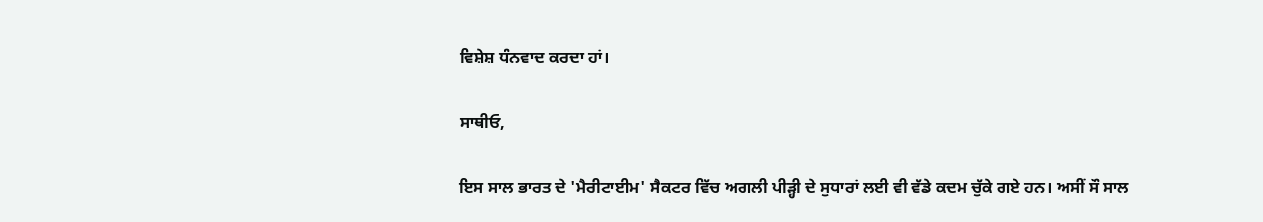ਵਿਸ਼ੇਸ਼ ਧੰਨਵਾਦ ਕਰਦਾ ਹਾਂ।

ਸਾਥੀਓ,

ਇਸ ਸਾਲ ਭਾਰਤ ਦੇ 'ਮੈਰੀਟਾਈਮ' ਸੈਕਟਰ ਵਿੱਚ ਅਗਲੀ ਪੀੜ੍ਹੀ ਦੇ ਸੁਧਾਰਾਂ ਲਈ ਵੀ ਵੱਡੇ ਕਦਮ ਚੁੱਕੇ ਗਏ ਹਨ। ਅਸੀਂ ਸੌ ਸਾਲ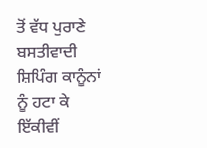ਤੋਂ ਵੱਧ ਪੁਰਾਣੇ ਬਸਤੀਵਾਦੀ ਸ਼ਿਪਿੰਗ ਕਾਨੂੰਨਾਂ ਨੂੰ ਹਟਾ ਕੇ ਇੱਕੀਵੀਂ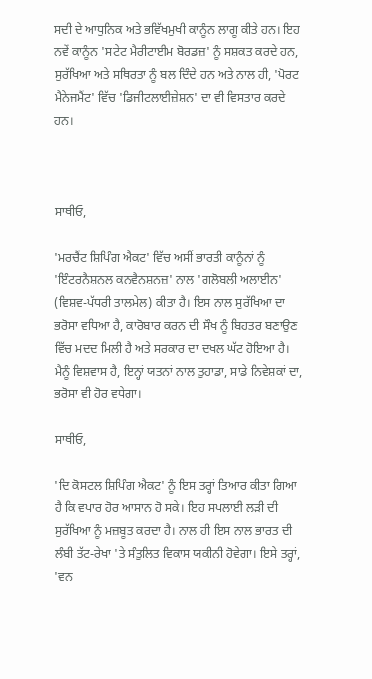ਸਦੀ ਦੇ ਆਧੁਨਿਕ ਅਤੇ ਭਵਿੱਖਮੁਖੀ ਕਾਨੂੰਨ ਲਾਗੂ ਕੀਤੇ ਹਨ। ਇਹ ਨਵੇਂ ਕਾਨੂੰਨ 'ਸਟੇਟ ਮੈਰੀਟਾਈਮ ਬੋਰਡਜ਼' ਨੂੰ ਸਸ਼ਕਤ ਕਰਦੇ ਹਨ, ਸੁਰੱਖਿਆ ਅਤੇ ਸਥਿਰਤਾ ਨੂੰ ਬਲ ਦਿੰਦੇ ਹਨ ਅਤੇ ਨਾਲ ਹੀ, 'ਪੋਰਟ ਮੈਨੇਜਮੈਂਟ' ਵਿੱਚ 'ਡਿਜੀਟਲਾਈਜ਼ੇਸ਼ਨ' ਦਾ ਵੀ ਵਿਸਤਾਰ ਕਰਦੇ ਹਨ।



ਸਾਥੀਓ,

'ਮਰਚੈਂਟ ਸ਼ਿਪਿੰਗ ਐਕਟ' ਵਿੱਚ ਅਸੀਂ ਭਾਰਤੀ ਕਾਨੂੰਨਾਂ ਨੂੰ 'ਇੰਟਰਨੈਸ਼ਨਲ ਕਨਵੈਨਸ਼ਨਜ਼' ਨਾਲ 'ਗਲੋਬਲੀ ਅਲਾਈਨ' (ਵਿਸ਼ਵ-ਪੱਧਰੀ ਤਾਲਮੇਲ) ਕੀਤਾ ਹੈ। ਇਸ ਨਾਲ ਸੁਰੱਖਿਆ ਦਾ ਭਰੋਸਾ ਵਧਿਆ ਹੈ, ਕਾਰੋਬਾਰ ਕਰਨ ਦੀ ਸੌਖ ਨੂੰ ਬਿਹਤਰ ਬਣਾਉਣ ਵਿੱਚ ਮਦਦ ਮਿਲੀ ਹੈ ਅਤੇ ਸਰਕਾਰ ਦਾ ਦਖਲ ਘੱਟ ਹੋਇਆ ਹੈ। ਮੈਨੂੰ ਵਿਸ਼ਵਾਸ ਹੈ, ਇਨ੍ਹਾਂ ਯਤਨਾਂ ਨਾਲ ਤੁਹਾਡਾ, ਸਾਡੇ ਨਿਵੇਸ਼ਕਾਂ ਦਾ, ਭਰੋਸਾ ਵੀ ਹੋਰ ਵਧੇਗਾ।

ਸਾਥੀਓ,

'ਦਿ ਕੋਸਟਲ ਸ਼ਿਪਿੰਗ ਐਕਟ' ਨੂੰ ਇਸ ਤਰ੍ਹਾਂ ਤਿਆਰ ਕੀਤਾ ਗਿਆ ਹੈ ਕਿ ਵਪਾਰ ਹੋਰ ਆਸਾਨ ਹੋ ਸਕੇ। ਇਹ ਸਪਲਾਈ ਲੜੀ ਦੀ ਸੁਰੱਖਿਆ ਨੂੰ ਮਜ਼ਬੂਤ ਕਰਦਾ ਹੈ। ਨਾਲ ਹੀ ਇਸ ਨਾਲ ਭਾਰਤ ਦੀ ਲੰਬੀ ਤੱਟ-ਰੇਖਾ 'ਤੇ ਸੰਤੁਲਿਤ ਵਿਕਾਸ ਯਕੀਨੀ ਹੋਵੇਗਾ। ਇਸੇ ਤਰ੍ਹਾਂ, 'ਵਨ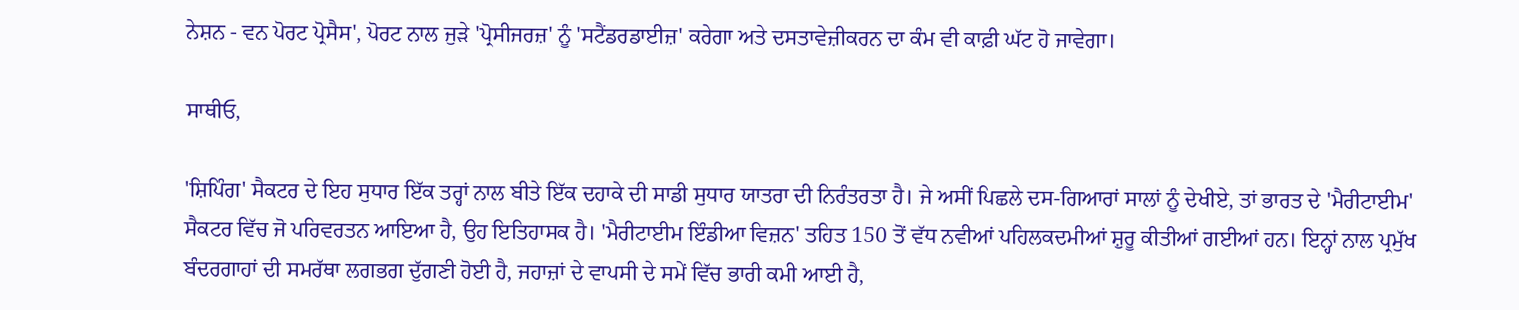ਨੇਸ਼ਨ - ਵਨ ਪੋਰਟ ਪ੍ਰੋਸੈਸ', ਪੋਰਟ ਨਾਲ ਜੁੜੇ 'ਪ੍ਰੋਸੀਜਰਜ਼' ਨੂੰ 'ਸਟੈਂਡਰਡਾਈਜ਼' ਕਰੇਗਾ ਅਤੇ ਦਸਤਾਵੇਜ਼ੀਕਰਨ ਦਾ ਕੰਮ ਵੀ ਕਾਫ਼ੀ ਘੱਟ ਹੋ ਜਾਵੇਗਾ।

ਸਾਥੀਓ,

'ਸ਼ਿਪਿੰਗ' ਸੈਕਟਰ ਦੇ ਇਹ ਸੁਧਾਰ ਇੱਕ ਤਰ੍ਹਾਂ ਨਾਲ ਬੀਤੇ ਇੱਕ ਦਹਾਕੇ ਦੀ ਸਾਡੀ ਸੁਧਾਰ ਯਾਤਰਾ ਦੀ ਨਿਰੰਤਰਤਾ ਹੈ। ਜੇ ਅਸੀਂ ਪਿਛਲੇ ਦਸ-ਗਿਆਰਾਂ ਸਾਲਾਂ ਨੂੰ ਦੇਖੀਏ, ਤਾਂ ਭਾਰਤ ਦੇ 'ਮੈਰੀਟਾਈਮ' ਸੈਕਟਰ ਵਿੱਚ ਜੋ ਪਰਿਵਰਤਨ ਆਇਆ ਹੈ, ਉਹ ਇਤਿਹਾਸਕ ਹੈ। 'ਮੈਰੀਟਾਈਮ ਇੰਡੀਆ ਵਿਜ਼ਨ' ਤਹਿਤ 150 ਤੋਂ ਵੱਧ ਨਵੀਆਂ ਪਹਿਲਕਦਮੀਆਂ ਸ਼ੁਰੂ ਕੀਤੀਆਂ ਗਈਆਂ ਹਨ। ਇਨ੍ਹਾਂ ਨਾਲ ਪ੍ਰਮੁੱਖ ਬੰਦਰਗਾਹਾਂ ਦੀ ਸਮਰੱਥਾ ਲਗਭਗ ਦੁੱਗਣੀ ਹੋਈ ਹੈ, ਜਹਾਜ਼ਾਂ ਦੇ ਵਾਪਸੀ ਦੇ ਸਮੇਂ ਵਿੱਚ ਭਾਰੀ ਕਮੀ ਆਈ ਹੈ,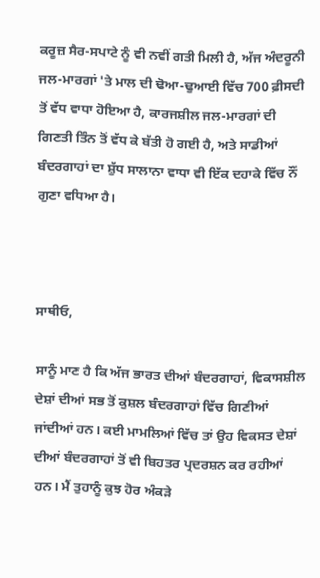ਕਰੂਜ਼ ਸੈਰ-ਸਪਾਟੇ ਨੂੰ ਵੀ ਨਵੀਂ ਗਤੀ ਮਿਲੀ ਹੈ, ਅੱਜ ਅੰਦਰੂਨੀ ਜਲ-ਮਾਰਗਾਂ 'ਤੇ ਮਾਲ ਦੀ ਢੋਆ-ਢੁਆਈ ਵਿੱਚ 700 ਫ਼ੀਸਦੀ ਤੋਂ ਵੱਧ ਵਾਧਾ ਹੋਇਆ ਹੈ, ਕਾਰਜਸ਼ੀਲ ਜਲ-ਮਾਰਗਾਂ ਦੀ ਗਿਣਤੀ ਤਿੰਨ ਤੋਂ ਵੱਧ ਕੇ ਬੱਤੀ ਹੋ ਗਈ ਹੈ, ਅਤੇ ਸਾਡੀਆਂ ਬੰਦਰਗਾਹਾਂ ਦਾ ਸ਼ੁੱਧ ਸਾਲਾਨਾ ਵਾਧਾ ਵੀ ਇੱਕ ਦਹਾਕੇ ਵਿੱਚ ਨੌਂ ਗੁਣਾ ਵਧਿਆ ਹੈ।



ਸਾਥੀਓ,

ਸਾਨੂੰ ਮਾਣ ਹੈ ਕਿ ਅੱਜ ਭਾਰਤ ਦੀਆਂ ਬੰਦਰਗਾਹਾਂ, ਵਿਕਾਸਸ਼ੀਲ ਦੇਸ਼ਾਂ ਦੀਆਂ ਸਭ ਤੋਂ ਕੁਸ਼ਲ ਬੰਦਰਗਾਹਾਂ ਵਿੱਚ ਗਿਣੀਆਂ ਜਾਂਦੀਆਂ ਹਨ। ਕਈ ਮਾਮਲਿਆਂ ਵਿੱਚ ਤਾਂ ਉਹ ਵਿਕਸਤ ਦੇਸ਼ਾਂ ਦੀਆਂ ਬੰਦਰਗਾਹਾਂ ਤੋਂ ਵੀ ਬਿਹਤਰ ਪ੍ਰਦਰਸ਼ਨ ਕਰ ਰਹੀਆਂ ਹਨ। ਮੈਂ ਤੁਹਾਨੂੰ ਕੁਝ ਹੋਰ ਅੰਕੜੇ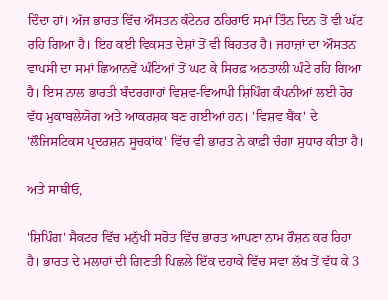ਦਿੰਦਾ ਹਾਂ। ਅੱਜ ਭਾਰਤ ਵਿੱਚ ਔਸਤਨ ਕੰਟੇਨਰ ਠਹਿਰਾਓ ਸਮਾਂ ਤਿੰਨ ਦਿਨ ਤੋਂ ਵੀ ਘੱਟ ਰਹਿ ਗਿਆ ਹੈ। ਇਹ ਕਈ ਵਿਕਸਤ ਦੇਸ਼ਾਂ ਤੋਂ ਵੀ ਬਿਹਤਰ ਹੈ। ਜਹਾਜ਼ਾਂ ਦਾ ਔਸਤਨ ਵਾਪਸੀ ਦਾ ਸਮਾਂ ਛਿਆਨਵੇਂ ਘੰਟਿਆਂ ਤੋਂ ਘਟ ਕੇ ਸਿਰਫ਼ ਅਠਤਾਲੀ ਘੰਟੇ ਰਹਿ ਗਿਆ ਹੈ। ਇਸ ਨਾਲ ਭਾਰਤੀ ਬੰਦਰਗਾਹਾਂ ਵਿਸ਼ਵ-ਵਿਆਪੀ ਸ਼ਿਪਿੰਗ ਕੰਪਨੀਆਂ ਲਈ ਹੋਰ ਵੱਧ ਮੁਕਾਬਲੇਯੋਗ ਅਤੇ ਆਕਰਸ਼ਕ ਬਣ ਗਈਆਂ ਹਨ। 'ਵਿਸ਼ਵ ਬੈਂਕ' ਦੇ 'ਲੌਜਿਸਟਿਕਸ ਪ੍ਰਦਰਸ਼ਨ ਸੂਚਕਾਂਕ' ਵਿੱਚ ਵੀ ਭਾਰਤ ਨੇ ਕਾਫ਼ੀ ਚੰਗਾ ਸੁਧਾਰ ਕੀਤਾ ਹੈ।

ਅਤੇ ਸਾਥੀਓ,

'ਸ਼ਿਪਿੰਗ' ਸੈਕਟਰ ਵਿੱਚ ਮਨੁੱਖੀ ਸਰੋਤ ਵਿੱਚ ਭਾਰਤ ਆਪਣਾ ਨਾਮ ਰੌਸ਼ਨ ਕਰ ਰਿਹਾ ਹੈ। ਭਾਰਤ ਦੇ ਮਲਾਹਾਂ ਦੀ ਗਿਣਤੀ ਪਿਛਲੇ ਇੱਕ ਦਹਾਕੇ ਵਿੱਚ ਸਵਾ ਲੱਖ ਤੋਂ ਵੱਧ ਕੇ 3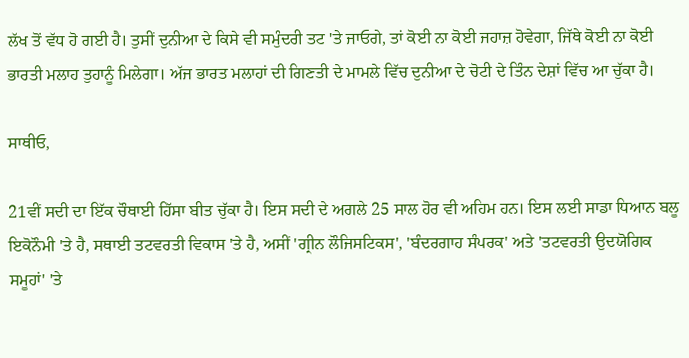ਲੱਖ ਤੋਂ ਵੱਧ ਹੋ ਗਈ ਹੈ। ਤੁਸੀਂ ਦੁਨੀਆ ਦੇ ਕਿਸੇ ਵੀ ਸਮੁੰਦਰੀ ਤਟ 'ਤੇ ਜਾਓਗੇ, ਤਾਂ ਕੋਈ ਨਾ ਕੋਈ ਜਹਾਜ਼ ਹੋਵੇਗਾ, ਜਿੱਥੇ ਕੋਈ ਨਾ ਕੋਈ ਭਾਰਤੀ ਮਲਾਹ ਤੁਹਾਨੂੰ ਮਿਲੇਗਾ। ਅੱਜ ਭਾਰਤ ਮਲਾਹਾਂ ਦੀ ਗਿਣਤੀ ਦੇ ਮਾਮਲੇ ਵਿੱਚ ਦੁਨੀਆ ਦੇ ਚੋਟੀ ਦੇ ਤਿੰਨ ਦੇਸ਼ਾਂ ਵਿੱਚ ਆ ਚੁੱਕਾ ਹੈ।

ਸਾਥੀਓ,

21ਵੀਂ ਸਦੀ ਦਾ ਇੱਕ ਚੌਥਾਈ ਹਿੱਸਾ ਬੀਤ ਚੁੱਕਾ ਹੈ। ਇਸ ਸਦੀ ਦੇ ਅਗਲੇ 25 ਸਾਲ ਹੋਰ ਵੀ ਅਹਿਮ ਹਨ। ਇਸ ਲਈ ਸਾਡਾ ਧਿਆਨ ਬਲੂ ਇਕੋਨੌਮੀ 'ਤੇ ਹੈ, ਸਥਾਈ ਤਟਵਰਤੀ ਵਿਕਾਸ 'ਤੇ ਹੈ, ਅਸੀਂ 'ਗ੍ਰੀਨ ਲੌਜਿਸਟਿਕਸ', 'ਬੰਦਰਗਾਹ ਸੰਪਰਕ' ਅਤੇ 'ਤਟਵਰਤੀ ਉਦਯੋਗਿਕ ਸਮੂਹਾਂ' 'ਤੇ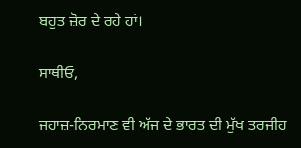ਬਹੁਤ ਜ਼ੋਰ ਦੇ ਰਹੇ ਹਾਂ।

ਸਾਥੀਓ,

ਜਹਾਜ਼-ਨਿਰਮਾਣ ਵੀ ਅੱਜ ਦੇ ਭਾਰਤ ਦੀ ਮੁੱਖ ਤਰਜੀਹ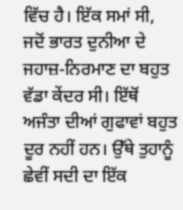ਵਿੱਚ ਹੈ। ਇੱਕ ਸਮਾਂ ਸੀ, ਜਦੋਂ ਭਾਰਤ ਦੁਨੀਆ ਦੇ ਜਹਾਜ਼-ਨਿਰਮਾਣ ਦਾ ਬਹੁਤ ਵੱਡਾ ਕੇਂਦਰ ਸੀ। ਇੱਥੋਂ ਅਜੰਤਾ ਦੀਆਂ ਗੁਫਾਵਾਂ ਬਹੁਤ ਦੂਰ ਨਹੀਂ ਹਨ। ਉੱਥੇ ਤੁਹਾਨੂੰ ਛੇਵੀਂ ਸਦੀ ਦਾ ਇੱਕ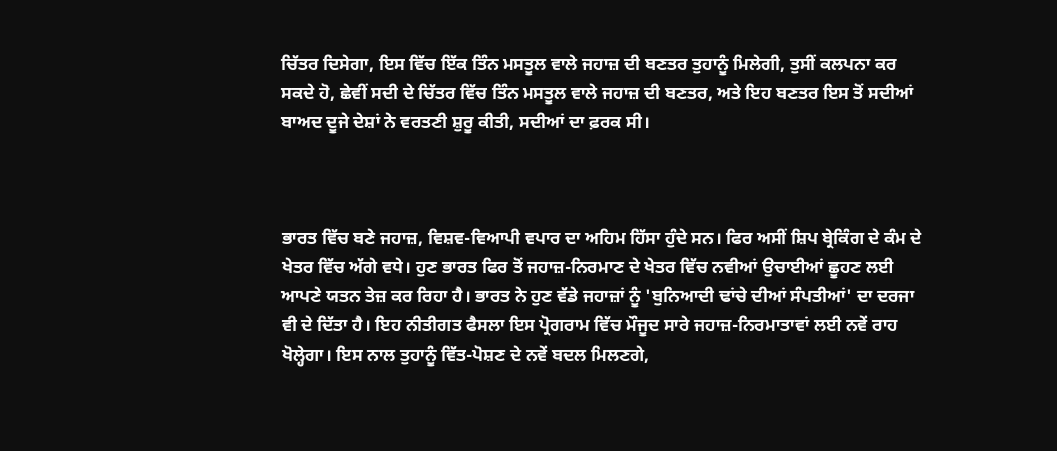ਚਿੱਤਰ ਦਿਸੇਗਾ, ਇਸ ਵਿੱਚ ਇੱਕ ਤਿੰਨ ਮਸਤੂਲ ਵਾਲੇ ਜਹਾਜ਼ ਦੀ ਬਣਤਰ ਤੁਹਾਨੂੰ ਮਿਲੇਗੀ, ਤੁਸੀਂ ਕਲਪਨਾ ਕਰ ਸਕਦੇ ਹੋ, ਛੇਵੀਂ ਸਦੀ ਦੇ ਚਿੱਤਰ ਵਿੱਚ ਤਿੰਨ ਮਸਤੂਲ ਵਾਲੇ ਜਹਾਜ਼ ਦੀ ਬਣਤਰ, ਅਤੇ ਇਹ ਬਣਤਰ ਇਸ ਤੋਂ ਸਦੀਆਂ ਬਾਅਦ ਦੂਜੇ ਦੇਸ਼ਾਂ ਨੇ ਵਰਤਣੀ ਸ਼ੁਰੂ ਕੀਤੀ, ਸਦੀਆਂ ਦਾ ਫ਼ਰਕ ਸੀ।



ਭਾਰਤ ਵਿੱਚ ਬਣੇ ਜਹਾਜ਼, ਵਿਸ਼ਵ-ਵਿਆਪੀ ਵਪਾਰ ਦਾ ਅਹਿਮ ਹਿੱਸਾ ਹੁੰਦੇ ਸਨ। ਫਿਰ ਅਸੀਂ ਸ਼ਿਪ ਬ੍ਰੇਕਿੰਗ ਦੇ ਕੰਮ ਦੇ ਖੇਤਰ ਵਿੱਚ ਅੱਗੇ ਵਧੇ। ਹੁਣ ਭਾਰਤ ਫਿਰ ਤੋਂ ਜਹਾਜ਼-ਨਿਰਮਾਣ ਦੇ ਖੇਤਰ ਵਿੱਚ ਨਵੀਆਂ ਉਚਾਈਆਂ ਛੂਹਣ ਲਈ ਆਪਣੇ ਯਤਨ ਤੇਜ਼ ਕਰ ਰਿਹਾ ਹੈ। ਭਾਰਤ ਨੇ ਹੁਣ ਵੱਡੇ ਜਹਾਜ਼ਾਂ ਨੂੰ 'ਬੁਨਿਆਦੀ ਢਾਂਚੇ ਦੀਆਂ ਸੰਪਤੀਆਂ' ਦਾ ਦਰਜਾ ਵੀ ਦੇ ਦਿੱਤਾ ਹੈ। ਇਹ ਨੀਤੀਗਤ ਫੈਸਲਾ ਇਸ ਪ੍ਰੋਗਰਾਮ ਵਿੱਚ ਮੌਜੂਦ ਸਾਰੇ ਜਹਾਜ਼-ਨਿਰਮਾਤਾਵਾਂ ਲਈ ਨਵੇਂ ਰਾਹ ਖੋਲ੍ਹੇਗਾ। ਇਸ ਨਾਲ ਤੁਹਾਨੂੰ ਵਿੱਤ-ਪੋਸ਼ਣ ਦੇ ਨਵੇਂ ਬਦਲ ਮਿਲਣਗੇ,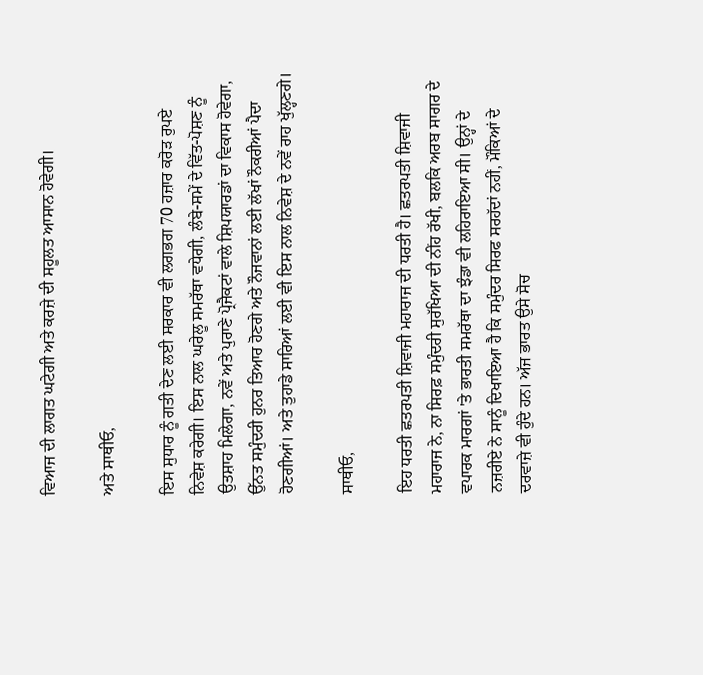ਵਿਆਜ ਦੀ ਲਾਗਤ ਘਟੇਗੀ ਅਤੇ ਕਰਜ਼ੇ ਦੀ ਸਹੂਲਤ ਆਸਾਨ ਹੋਵੇਗੀ।

ਅਤੇ ਸਾਥੀਓ,

ਇਸ ਸੁਧਾਰ ਨੂੰ ਗਤੀ ਦੇਣ ਲਈ ਸਰਕਾਰ ਵੀ ਲਗਭਗ 70 ਹਜ਼ਾਰ ਕਰੋੜ ਰੁਪਏ ਨਿਵੇਸ਼ ਕਰੇਗੀ। ਇਸ ਨਾਲ ਘਰੇਲੂ ਸਮਰੱਥਾ ਵਧੇਗੀ, ਲੰਬੇ-ਸਮੇਂ ਦੇ ਵਿੱਤ-ਪੋਸ਼ਣ ਨੂੰ ਉਤਸ਼ਾਹ ਮਿਲੇਗਾ, ਨਵੇਂ ਅਤੇ ਪੁਰਾਣੇ ਪ੍ਰੋਜੈਕਟਾਂ ਵਾਲੇ ਸ਼ਿਪਯਾਰਡਾਂ ਦਾ ਵਿਕਾਸ ਹੋਵੇਗਾ, ਉੱਨਤ ਸਮੁੰਦਰੀ ਹੁਨਰ ਤਿਆਰ ਹੋਣਗੇ ਅਤੇ ਨੌਜਵਾਨਾਂ ਲਈ ਲੱਖਾਂ ਨੌਕਰੀਆਂ ਪੈਦਾ ਹੋਣਗੀਆਂ। ਅਤੇ ਤੁਹਾਡੇ ਸਾਰਿਆਂ ਲਈ ਵੀ ਇਸ ਨਾਲ ਨਿਵੇਸ਼ ਦੇ ਨਵੇਂ ਰਾਹ ਖੁੱਲ੍ਹਣਗੇ।

ਸਾਥੀਓ,

ਇਹ ਧਰਤੀ ਛਤਰਪਤੀ ਸ਼ਿਵਾਜੀ ਮਹਾਰਾਜ ਦੀ ਧਰਤੀ ਹੈ। ਛਤਰਪਤੀ ਸ਼ਿਵਾਜੀ ਮਹਾਰਾਜ ਨੇ, ਨਾ ਸਿਰਫ਼ ਸਮੁੰਦਰੀ ਸੁਰੱਖਿਆ ਦੀ ਨੀਂਹ ਰੱਖੀ, ਬਲਕਿ ਅਰਬ ਸਾਗਰ ਦੇ ਵਪਾਰਕ ਮਾਰਗਾਂ 'ਤੇ ਭਾਰਤੀ ਸਮਰੱਥਾ ਦਾ ਝੰਡਾ ਵੀ ਲਹਿਰਾਇਆ ਸੀ। ਉਨ੍ਹਾਂ ਦੇ ਨਜ਼ਰੀਏ ਨੇ ਸਾਨੂੰ ਦਿਖਾਇਆ ਹੈ ਕਿ ਸਮੁੰਦਰ ਸਿਰਫ ਸਰਹੱਦਾਂ ਨਹੀਂ, ਮੌਕਿਆਂ ਦੇ ਦਰਵਾਜ਼ੇ ਵੀ ਹੁੰਦੇ ਹਨ। ਅੱਜ ਭਾਰਤ ਉਸੇ ਸੋਚ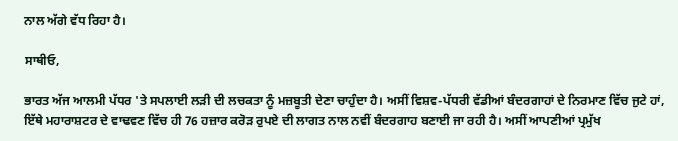ਨਾਲ ਅੱਗੇ ਵੱਧ ਰਿਹਾ ਹੈ।

ਸਾਥੀਓ,

ਭਾਰਤ ਅੱਜ ਆਲਮੀ ਪੱਧਰ 'ਤੇ ਸਪਲਾਈ ਲੜੀ ਦੀ ਲਚਕਤਾ ਨੂੰ ਮਜ਼ਬੂਤੀ ਦੇਣਾ ਚਾਹੁੰਦਾ ਹੈ। ਅਸੀਂ ਵਿਸ਼ਵ-ਪੱਧਰੀ ਵੱਡੀਆਂ ਬੰਦਰਗਾਹਾਂ ਦੇ ਨਿਰਮਾਣ ਵਿੱਚ ਜੁਟੇ ਹਾਂ, ਇੱਥੇ ਮਹਾਰਾਸ਼ਟਰ ਦੇ ਵਾਢਵਣ ਵਿੱਚ ਹੀ 76 ਹਜ਼ਾਰ ਕਰੋੜ ਰੁਪਏ ਦੀ ਲਾਗਤ ਨਾਲ ਨਵੀਂ ਬੰਦਰਗਾਹ ਬਣਾਈ ਜਾ ਰਹੀ ਹੈ। ਅਸੀਂ ਆਪਣੀਆਂ ਪ੍ਰਮੁੱਖ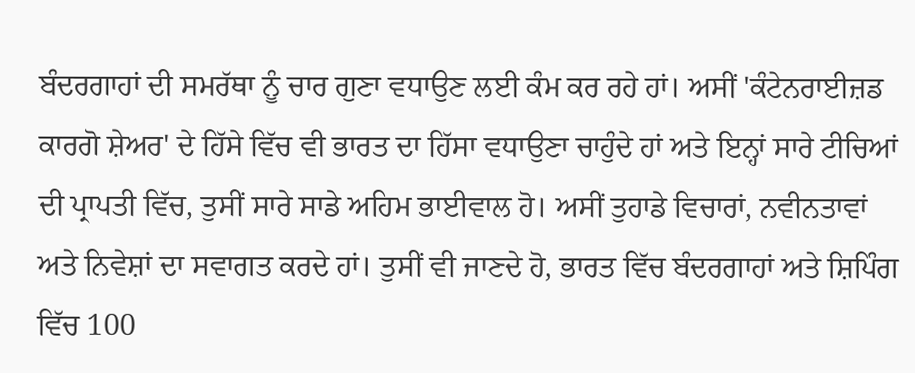ਬੰਦਰਗਾਹਾਂ ਦੀ ਸਮਰੱਥਾ ਨੂੰ ਚਾਰ ਗੁਣਾ ਵਧਾਉਣ ਲਈ ਕੰਮ ਕਰ ਰਹੇ ਹਾਂ। ਅਸੀਂ 'ਕੰਟੇਨਰਾਈਜ਼ਡ ਕਾਰਗੋ ਸ਼ੇਅਰ' ਦੇ ਹਿੱਸੇ ਵਿੱਚ ਵੀ ਭਾਰਤ ਦਾ ਹਿੱਸਾ ਵਧਾਉਣਾ ਚਾਹੁੰਦੇ ਹਾਂ ਅਤੇ ਇਨ੍ਹਾਂ ਸਾਰੇ ਟੀਚਿਆਂ ਦੀ ਪ੍ਰਾਪਤੀ ਵਿੱਚ, ਤੁਸੀਂ ਸਾਰੇ ਸਾਡੇ ਅਹਿਮ ਭਾਈਵਾਲ ਹੋ। ਅਸੀਂ ਤੁਹਾਡੇ ਵਿਚਾਰਾਂ, ਨਵੀਨਤਾਵਾਂ ਅਤੇ ਨਿਵੇਸ਼ਾਂ ਦਾ ਸਵਾਗਤ ਕਰਦੇ ਹਾਂ। ਤੁਸੀਂ ਵੀ ਜਾਣਦੇ ਹੋ, ਭਾਰਤ ਵਿੱਚ ਬੰਦਰਗਾਹਾਂ ਅਤੇ ਸ਼ਿਪਿੰਗ ਵਿੱਚ 100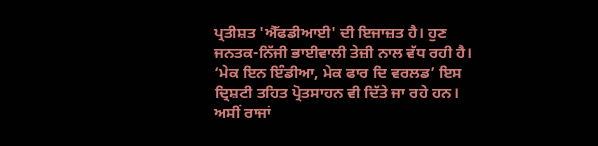ਪ੍ਰਤੀਸ਼ਤ 'ਐੱਫਡੀਆਈ' ਦੀ ਇਜਾਜ਼ਤ ਹੈ। ਹੁਣ ਜਨਤਕ-ਨਿੱਜੀ ਭਾਈਵਾਲੀ ਤੇਜ਼ੀ ਨਾਲ ਵੱਧ ਰਹੀ ਹੈ। ‘ਮੇਕ ਇਨ ਇੰਡੀਆ, ਮੇਕ ਫਾਰ ਦਿ ਵਰਲਡ’ ਇਸ ਦ੍ਰਿਸ਼ਟੀ ਤਹਿਤ ਪ੍ਰੋਤਸਾਹਨ ਵੀ ਦਿੱਤੇ ਜਾ ਰਹੇ ਹਨ। ਅਸੀਂ ਰਾਜਾਂ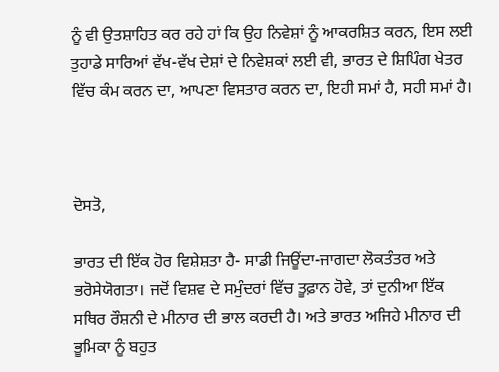ਨੂੰ ਵੀ ਉਤਸ਼ਾਹਿਤ ਕਰ ਰਹੇ ਹਾਂ ਕਿ ਉਹ ਨਿਵੇਸ਼ਾਂ ਨੂੰ ਆਕਰਸ਼ਿਤ ਕਰਨ, ਇਸ ਲਈ ਤੁਹਾਡੇ ਸਾਰਿਆਂ ਵੱਖ-ਵੱਖ ਦੇਸ਼ਾਂ ਦੇ ਨਿਵੇਸ਼ਕਾਂ ਲਈ ਵੀ, ਭਾਰਤ ਦੇ ਸ਼ਿਪਿੰਗ ਖੇਤਰ ਵਿੱਚ ਕੰਮ ਕਰਨ ਦਾ, ਆਪਣਾ ਵਿਸਤਾਰ ਕਰਨ ਦਾ, ਇਹੀ ਸਮਾਂ ਹੈ, ਸਹੀ ਸਮਾਂ ਹੈ।



ਦੋਸਤੋ,

ਭਾਰਤ ਦੀ ਇੱਕ ਹੋਰ ਵਿਸ਼ੇਸ਼ਤਾ ਹੈ- ਸਾਡੀ ਜਿਊਂਦਾ-ਜਾਗਦਾ ਲੋਕਤੰਤਰ ਅਤੇ ਭਰੋਸੇਯੋਗਤਾ। ਜਦੋਂ ਵਿਸ਼ਵ ਦੇ ਸਮੁੰਦਰਾਂ ਵਿੱਚ ਤੂਫ਼ਾਨ ਹੋਵੇ, ਤਾਂ ਦੁਨੀਆ ਇੱਕ ਸਥਿਰ ਰੌਸ਼ਨੀ ਦੇ ਮੀਨਾਰ ਦੀ ਭਾਲ ਕਰਦੀ ਹੈ। ਅਤੇ ਭਾਰਤ ਅਜਿਹੇ ਮੀਨਾਰ ਦੀ ਭੂਮਿਕਾ ਨੂੰ ਬਹੁਤ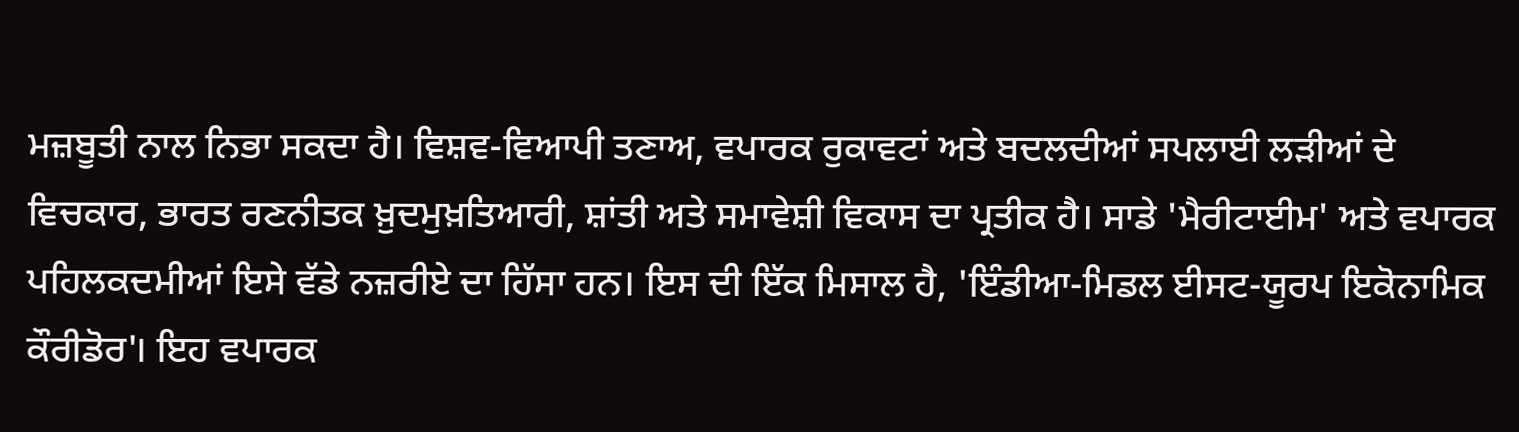ਮਜ਼ਬੂਤੀ ਨਾਲ ਨਿਭਾ ਸਕਦਾ ਹੈ। ਵਿਸ਼ਵ-ਵਿਆਪੀ ਤਣਾਅ, ਵਪਾਰਕ ਰੁਕਾਵਟਾਂ ਅਤੇ ਬਦਲਦੀਆਂ ਸਪਲਾਈ ਲੜੀਆਂ ਦੇ ਵਿਚਕਾਰ, ਭਾਰਤ ਰਣਨੀਤਕ ਖ਼ੁਦਮੁਖ਼ਤਿਆਰੀ, ਸ਼ਾਂਤੀ ਅਤੇ ਸਮਾਵੇਸ਼ੀ ਵਿਕਾਸ ਦਾ ਪ੍ਰਤੀਕ ਹੈ। ਸਾਡੇ 'ਮੈਰੀਟਾਈਮ' ਅਤੇ ਵਪਾਰਕ ਪਹਿਲਕਦਮੀਆਂ ਇਸੇ ਵੱਡੇ ਨਜ਼ਰੀਏ ਦਾ ਹਿੱਸਾ ਹਨ। ਇਸ ਦੀ ਇੱਕ ਮਿਸਾਲ ਹੈ, 'ਇੰਡੀਆ-ਮਿਡਲ ਈਸਟ-ਯੂਰਪ ਇਕੋਨਾਮਿਕ ਕੌਰੀਡੋਰ'। ਇਹ ਵਪਾਰਕ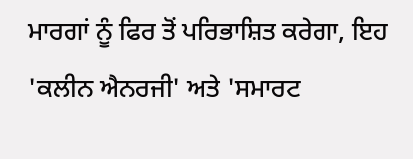ਮਾਰਗਾਂ ਨੂੰ ਫਿਰ ਤੋਂ ਪਰਿਭਾਸ਼ਿਤ ਕਰੇਗਾ, ਇਹ 'ਕਲੀਨ ਐਨਰਜੀ' ਅਤੇ 'ਸਮਾਰਟ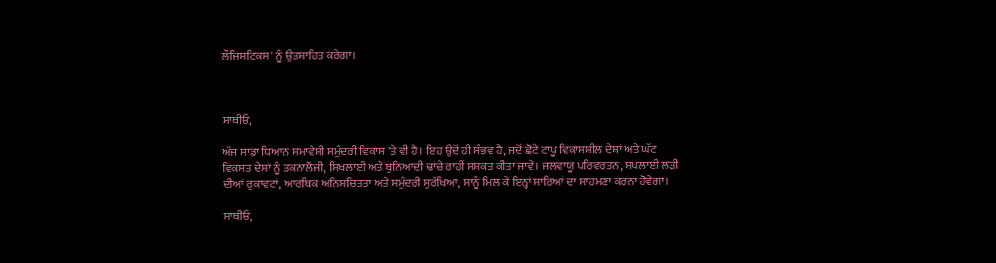ਲੌਜਿਸਟਿਕਸ' ਨੂੰ ਉਤਸ਼ਾਹਿਤ ਕਰੇਗਾ।



ਸਾਥੀਓ,

ਅੱਜ ਸਾਡਾ ਧਿਆਨ ਸਮਾਵੇਸ਼ੀ ਸਮੁੰਦਰੀ ਵਿਕਾਸ 'ਤੇ ਵੀ ਹੈ। ਇਹ ਉਦੋਂ ਹੀ ਸੰਭਵ ਹੈ, ਜਦੋਂ ਛੋਟੇ ਟਾਪੂ ਵਿਕਾਸਸ਼ੀਲ ਦੇਸ਼ਾਂ ਅਤੇ ਘੱਟ ਵਿਕਸਤ ਦੇਸ਼ਾਂ ਨੂੰ ਤਕਨਾਲੋਜੀ, ਸਿਖਲਾਈ ਅਤੇ ਬੁਨਿਆਦੀ ਢਾਂਚੇ ਰਾਹੀਂ ਸਸ਼ਕਤ ਕੀਤਾ ਜਾਵੇ। ਜਲਵਾਯੂ ਪਰਿਵਰਤਨ, ਸਪਲਾਈ ਲੜੀ ਦੀਆਂ ਰੁਕਾਵਟਾਂ, ਆਰਥਿਕ ਅਨਿਸ਼ਚਿਤਤਾ ਅਤੇ ਸਮੁੰਦਰੀ ਸੁਰੱਖਿਆ, ਸਾਨੂੰ ਮਿਲ ਕੇ ਇਨ੍ਹਾਂ ਸਾਰਿਆਂ ਦਾ ਸਾਹਮਣਾ ਕਰਨਾ ਹੋਵੇਗਾ।

ਸਾਥੀਓ,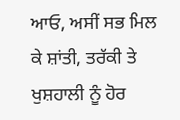ਆਓ, ਅਸੀਂ ਸਭ ਮਿਲ ਕੇ ਸ਼ਾਂਤੀ, ਤਰੱਕੀ ਤੇ ਖੁਸ਼ਹਾਲੀ ਨੂੰ ਹੋਰ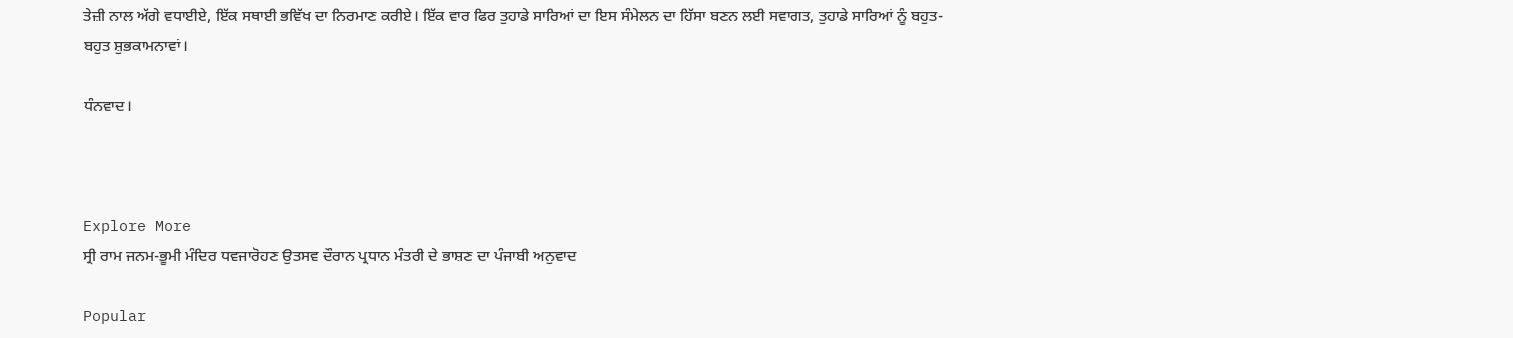ਤੇਜ਼ੀ ਨਾਲ ਅੱਗੇ ਵਧਾਈਏ, ਇੱਕ ਸਥਾਈ ਭਵਿੱਖ ਦਾ ਨਿਰਮਾਣ ਕਰੀਏ। ਇੱਕ ਵਾਰ ਫਿਰ ਤੁਹਾਡੇ ਸਾਰਿਆਂ ਦਾ ਇਸ ਸੰਮੇਲਨ ਦਾ ਹਿੱਸਾ ਬਣਨ ਲਈ ਸਵਾਗਤ, ਤੁਹਾਡੇ ਸਾਰਿਆਂ ਨੂੰ ਬਹੁਤ-ਬਹੁਤ ਸ਼ੁਭਕਾਮਨਾਵਾਂ।

ਧੰਨਵਾਦ।



Explore More
ਸ੍ਰੀ ਰਾਮ ਜਨਮ-ਭੂਮੀ ਮੰਦਿਰ ਧਵਜਾਰੋਹਣ ਉਤਸਵ ਦੌਰਾਨ ਪ੍ਰਧਾਨ ਮੰਤਰੀ ਦੇ ਭਾਸ਼ਣ ਦਾ ਪੰਜਾਬੀ ਅਨੁਵਾਦ

Popular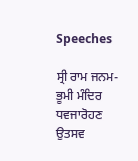Speeches

ਸ੍ਰੀ ਰਾਮ ਜਨਮ-ਭੂਮੀ ਮੰਦਿਰ ਧਵਜਾਰੋਹਣ ਉਤਸਵ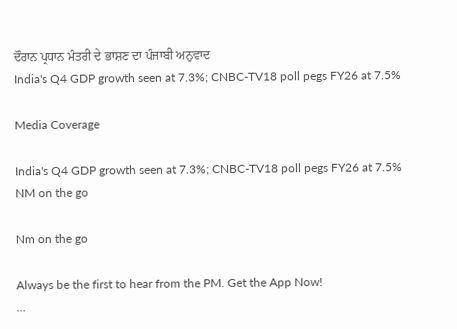ਦੌਰਾਨ ਪ੍ਰਧਾਨ ਮੰਤਰੀ ਦੇ ਭਾਸ਼ਣ ਦਾ ਪੰਜਾਬੀ ਅਨੁਵਾਦ
India's Q4 GDP growth seen at 7.3%; CNBC-TV18 poll pegs FY26 at 7.5%

Media Coverage

India's Q4 GDP growth seen at 7.3%; CNBC-TV18 poll pegs FY26 at 7.5%
NM on the go

Nm on the go

Always be the first to hear from the PM. Get the App Now!
...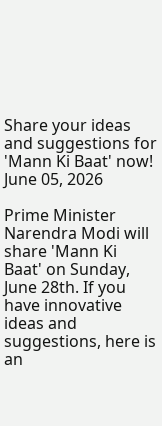Share your ideas and suggestions for 'Mann Ki Baat' now!
June 05, 2026

Prime Minister Narendra Modi will share 'Mann Ki Baat' on Sunday, June 28th. If you have innovative ideas and suggestions, here is an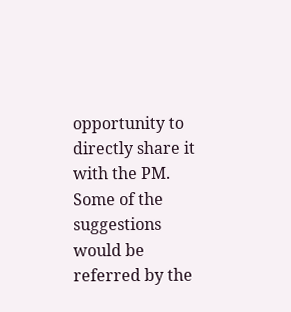opportunity to directly share it with the PM. Some of the suggestions would be referred by the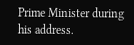Prime Minister during his address.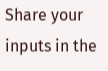Share your inputs in the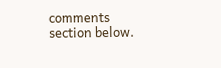comments section below.